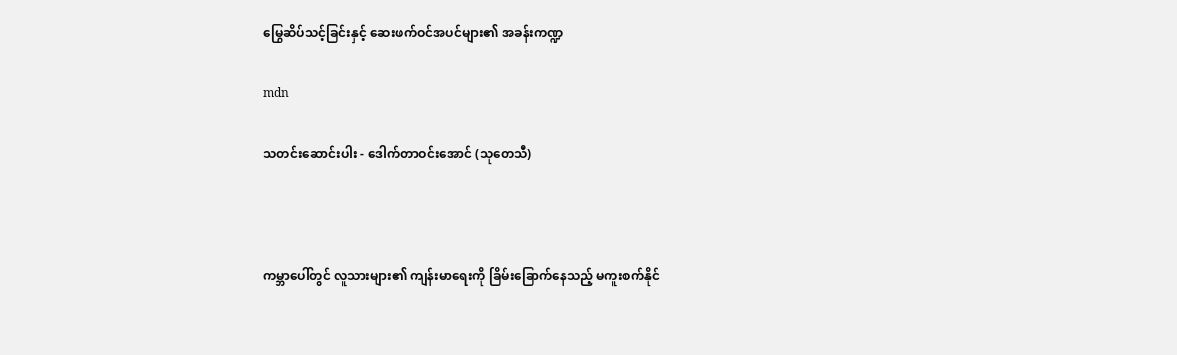မြွေဆိပ်သင့်ခြင်းနှင့် ဆေးဖက်ဝင်အပင်များ၏ အခန်းကဏ္ဍ

mdn

သတင်းဆောင်းပါး - ဒေါက်တာဝင်းအောင် (သုတေသီ)



ကမ္ဘာပေါ်တွင် လူသားများ၏ ကျန်းမာရေးကို ခြိမ်းခြောက်နေသည့် မကူးစက်နိုင်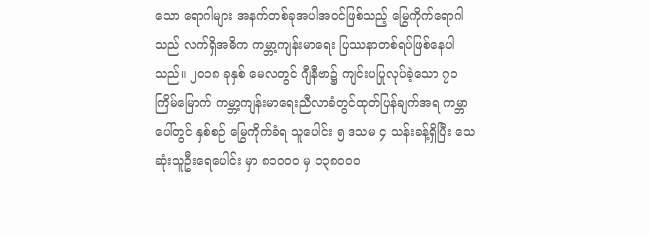သော ရောဂါများ အနက်တစ်ခုအပါအဝင်ဖြစ်သည့် မြွေကိုက်ရောဂါသည် လက်ရှိအဓိက ကမ္ဘာ့ကျန်းမာရေး ပြဿနာတစ်ရပ်ဖြစ်နေပါသည်။ ၂၀၁၈ ခုနှစ် မေလတွင် ဂျီနီဗာ၌ ကျင်းပပြုလုပ်ခဲ့သော ၇၁ ကြိမ်မြောက် ကမ္ဘာ့ကျန်းမာရေးညီလာခံတွင်ထုတ်ပြန်ချက်အရ ကမ္ဘာပေါ်တွင် နှစ်စဉ် မြွေကိုက်ခံရ သူပေါင်း ၅ ဒသမ ၄ သန်းခန့်ရှိပြီး သေဆုံးသူဦးရေပေါင်း မှာ ၈၁၀ဝ၀ မှ ၁၃၈၀ဝ၀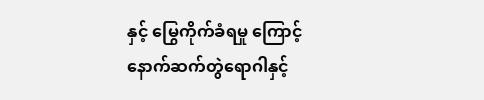နှင့် မြွေကိုက်ခံရမှု ကြောင့်နောက်ဆက်တွဲရောဂါနှင့်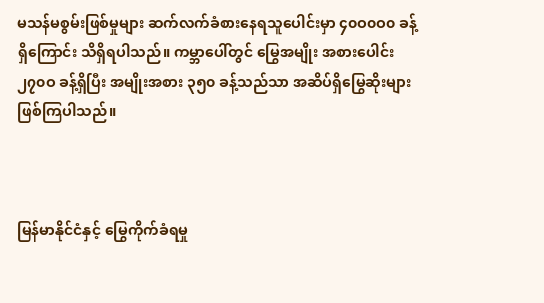မသန်မစွမ်းဖြစ်မှုများ ဆက်လက်ခံစားနေရသူပေါင်းမှာ ၄၀ဝ၀ဝ၀ ခန့်ရှိကြောင်း သိရှိရပါသည်။ ကမ္ဘာပေါ်တွင် မြွေအမျိုး အစားပေါင်း ၂၇၀ဝ ခန့်ရှိပြီး အမျိုးအစား ၃၅၀ ခန့်သည်သာ အဆိပ်ရှိမြွေဆိုးများ ဖြစ်ကြပါသည်။



မြန်မာနိုင်ငံနှင့် မြွေကိုက်ခံရမှု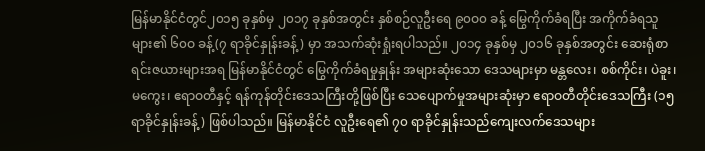မြန်မာနိုင်ငံတွင်၂၀၁၅ ခုနှစ်မှ ၂၀၁၇ ခုနှစ်အတွင်း နှစ်စဉ်လူဦးရေ ၉၀ဝ၀ ခန့် မြွေကိုက်ခံရပြီး အကိုက်ခံရသူများ၏ ၆၀ဝ ခန့်(၇ ရာခိုင်နှုန်းခန့်) မှာ အသက်ဆုံးရှုံးရပါသည်။ ၂၀၁၄ ခုနှစ်မှ ၂၀၁၆ ခုနှစ်အတွင်း ဆေးရုံစာရင်းဇယားများအရ မြန်မာနိုင်ငံတွင် မြွေကိုက်ခံရမှုနှုန်း အများဆုံးသော ဒေသများမှာ မန္တလေး၊ စစ်ကိုင်း၊ ပဲခူး၊ မကွေး၊ ဧရာဝတီနှင့် ရန်ကုန်တိုင်းဒေသကြီးတို့ဖြစ်ပြီး သေပျောက်မှုအများဆုံးမှာ ဧရာဝတီတိုင်းဒေသကြီး (၁၅ ရာခိုင်နှုန်းခန့်) ဖြစ်ပါသည်။ မြန်မာနိုင်ငံ လူဦးရေ၏ ၇၀ ရာခိုင်နှုန်းသည်ကျေးလက်ဒေသများ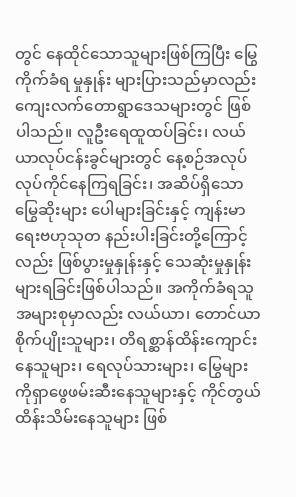တွင် နေထိုင်သောသူများဖြစ်ကြပြီး မြွေကိုက်ခံရ မှုနှုန်း များပြားသည်မှာလည်း ကျေးလက်တောရွာဒေသများတွင် ဖြစ်ပါသည်။ လူဦးရေထူထပ်ခြင်း၊ လယ်ယာလုပ်ငန်းခွင်များတွင် နေ့စဉ်အလုပ်လုပ်ကိုင်နေကြရခြင်း၊ အဆိပ်ရှိသော မြွေဆိုးများ ပေါများခြင်းနှင့် ကျန်းမာရေးဗဟုသုတ နည်းပါးခြင်းတို့ကြောင့်လည်း ဖြစ်ပွားမှုနှုန်းနှင့် သေဆုံးမှုနှုန်း များရခြင်းဖြစ်ပါသည်။ အကိုက်ခံရသူအများစုမှာလည်း လယ်ယာ၊ တောင်ယာ စိုက်ပျိုးသူများ၊ တိရစ္ဆာန်ထိန်းကျောင်းနေသူများ၊ ရေလုပ်သားများ၊ မြွေများကိုရှာဖွေဖမ်းဆီးနေသူများနှင့် ကိုင်တွယ် ထိန်းသိမ်းနေသူများ ဖြစ်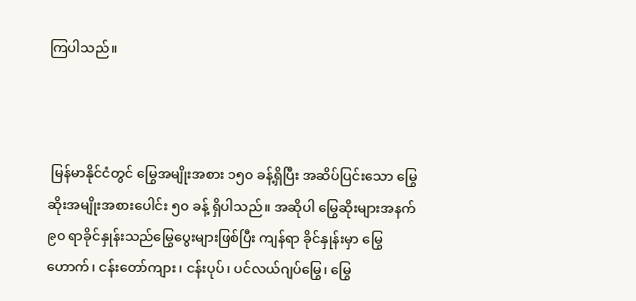ကြပါသည်။



 မြန်မာနိုင်ငံတွင် မြွေအမျိုးအစား ၁၅၀ ခန့်ရှိပြီး အဆိပ်ပြင်းသော မြွေဆိုးအမျိုးအစားပေါင်း ၅၀ ခန့် ရှိပါသည်။ အဆိုပါ မြွေဆိုးများအနက် ၉၀ ရာခိုင်နှုန်းသည်မြွေပွေးများဖြစ်ပြီး ကျန်ရာ ခိုင်နှုန်းမှာ မြွေဟောက်၊ ငန်းတော်ကျား၊ ငန်းပုပ်၊ ပင်လယ်ဂျပ်မြွေ၊ မြွေ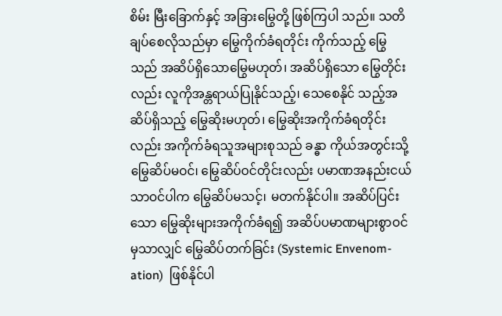စိမ်း မြီးခြောက်နှင့် အခြားမြွေတို့ ဖြစ်ကြပါ သည်။ သတိချပ်စေလိုသည်မှာ မြွေကိုက်ခံရတိုင်း ကိုက်သည့် မြွေသည် အဆိပ်ရှိသောမြွေမဟုတ်၊ အဆိပ်ရှိသော မြွေတိုင်းလည်း လူကိုအန္တရာယ်ပြုနိုင်သည့်၊ သေစေနိုင် သည့်အဆိပ်ရှိသည့် မြွေဆိုးမဟုတ်၊ မြွေဆိုးအကိုက်ခံရတိုင်းလည်း အကိုက်ခံရသူအများစုသည် ခန္ဓာ ကိုယ်အတွင်းသို့ မြွေဆိပ်မဝင်၊ မြွေဆိပ်ဝင်တိုင်းလည်း ပမာဏအနည်းငယ်သာဝင်ပါက မြွေဆိပ်မသင့်၊ မတက်နိုင်ပါ။ အဆိပ်ပြင်း သော မြွေဆိုးများအကိုက်ခံရ၍ အဆိပ်ပမာဏများစွာဝင်မှသာလျှင် မြွေဆိပ်တက်ခြင်း (Systemic Envenom-ation)  ဖြစ်နိုင်ပါ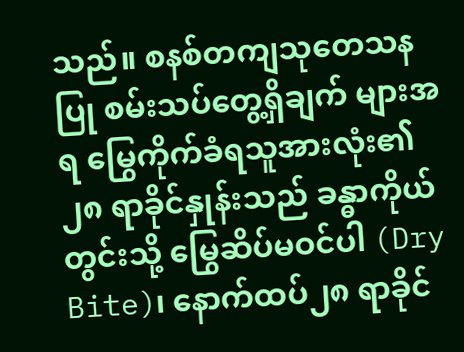သည်။ စနစ်တကျသုတေသနပြု စမ်းသပ်တွေ့ရှိချက် များအရ မြွေကိုက်ခံရသူအားလုံး၏ ၂၈ ရာခိုင်နှုန်းသည် ခန္ဓာကိုယ်တွင်းသို့ မြွေဆိပ်မဝင်ပါ (Dry Bite)၊ နောက်ထပ်၂၈ ရာခိုင်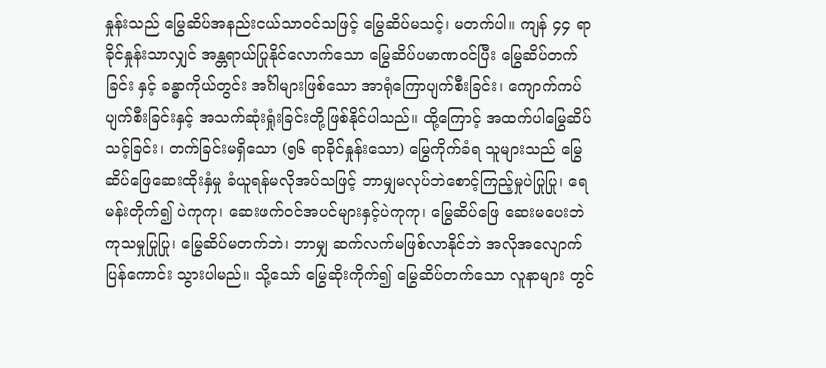နှုန်းသည် မြွေဆိပ်အနည်းငယ်သာဝင်သဖြင့် မြွေဆိပ်မသင့်၊ မတက်ပါ။ ကျန် ၄၄ ရာခိုင်နှုန်းသာလျှင် အန္တရာယ်ပြုနိုင်လောက်သော မြွေဆိပ်ပမာဏဝင်ပြီး မြွေဆိပ်တက်ခြင်း နှင့် ခန္ဓာကိုယ်တွင်း အင်္ဂါများဖြစ်သော အာရုံကြောပျက်စီးခြင်း၊ ကျောက်ကပ်ပျက်စီးခြင်းနှင့် အသက်ဆုံးရှုံးခြင်းတို့ဖြစ်နိုင်ပါသည်။ ထို့ကြောင့် အထက်ပါမြွေဆိပ်သင့်ခြင်း၊ တက်ခြင်းမရှိသော (၅၆ ရာခိုင်နှုန်းသော) မြွေကိုက်ခံရ သူများသည် မြွေဆိပ်ဖြေဆေးထိုးနှံမှု ခံယူရန်မလိုအပ်သဖြင့် ဘာမျှမလုပ်ဘဲစောင့်ကြည့်မှုပဲပြုပြု၊ ရေမန်းတိုက်၍ ပဲကုကု၊ ဆေးဖက်ဝင်အပင်များနှင့်ပဲကုကု၊ မြွေဆိပ်ဖြေ ဆေးမပေးဘဲကုသမှုပြုပြု၊ မြွေဆိပ်မတက်ဘဲ၊ ဘာမျှ ဆက်လက်မဖြစ်လာနိုင်ဘဲ အလိုအလျောက် ပြန်ကောင်း သွားပါမည်။ သို့သော် မြွေဆိုးကိုက်၍ မြွေဆိပ်တက်သော လူနာများ တွင်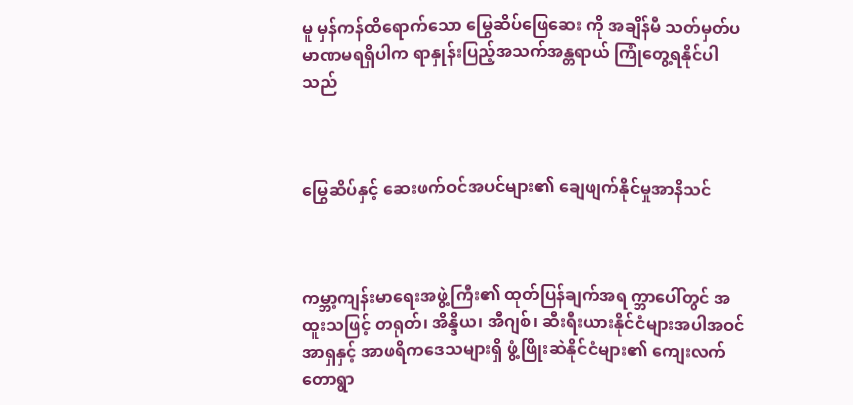မူ မှန်ကန်ထိရောက်သော မြွေဆိပ်ဖြေဆေး ကို အချိန်မီ သတ်မှတ်ပမာဏမရရှိပါက ရာနှုန်းပြည့်အသက်အန္တရာယ် ကြုံတွေ့ရနိုင်ပါသည်



မြွေဆိပ်နှင့် ဆေးဖက်ဝင်အပင်များ၏ ချေဖျက်နိုင်မှုအာနိသင်



ကမ္ဘာ့ကျန်းမာရေးအဖွဲ့ကြီး၏ ထုတ်ပြန်ချက်အရ က္ဘာပေါ်တွင် အထူးသဖြင့် တရုတ်၊ အိန္ဒိယ၊ အီဂျစ်၊ ဆီးရီးယားနိုင်ငံများအပါအဝင် အာရှနှင့် အာဖရိကဒေသများရှိ ဖွံ့ဖြိုးဆဲနိုင်ငံများ၏ ကျေးလက် တောရွာ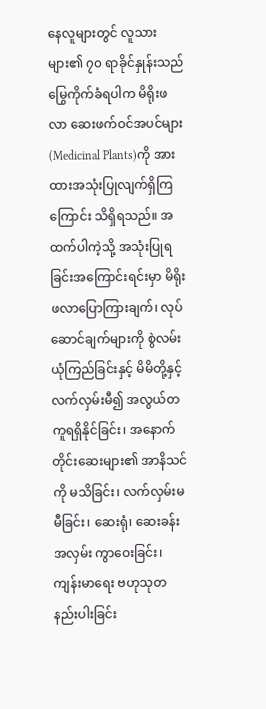နေလူများတွင် လူသားများ၏ ၇၀ ရာခိုင်နှုန်းသည် မြွေကိုက်ခံရပါက မိရိုးဖလာ ဆေးဖက်ဝင်အပင်များ (Medicinal Plants)ကို အားထားအသုံးပြုလျက်ရှိကြကြောင်း သိရှိရသည်။ အထက်ပါကဲ့သို့ အသုံးပြုရခြင်းအကြောင်းရင်းမှာ မိရိုး ဖလာပြောကြားချက်၊ လုပ်ဆောင်ချက်များကို စွဲလမ်း ယုံကြည်ခြင်းနှင့် မိမိတို့နှင့်လက်လှမ်းမီ၍ အလွယ်တကူရရှိနိုင်ခြင်း၊ အနောက်တိုင်းဆေးများ၏ အာနိသင်ကို မသိခြင်း၊ လက်လှမ်းမမီခြင်း၊ ဆေးရုံ၊ ဆေးခန်း အလှမ်း ကွာဝေးခြင်း၊ ကျန်းမာရေး ဗဟုသုတနည်းပါးခြင်း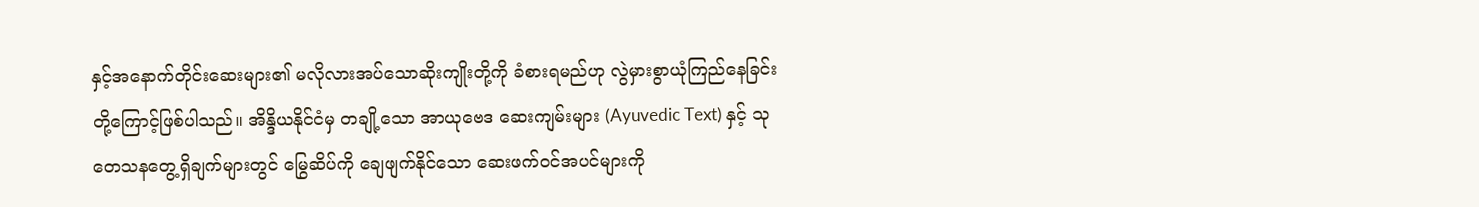နှင့်အနောက်တိုင်းဆေးများ၏ မလိုလားအပ်သောဆိုးကျိုးတို့ကို ခံစားရမည်ဟု လွဲမှားစွာယုံကြည်နေခြင်းတို့ကြောင့်ဖြစ်ပါသည်။ အိန္ဒိယနိုင်ငံမှ တချို့သော အာယုဗေဒ ဆေးကျမ်းများ (Ayuvedic Text) နှင့် သုတေသနတွေ့ရှိချက်များတွင် မြွေဆိပ်ကို ချေဖျက်နိုင်သော ဆေးဖက်ဝင်အပင်များကို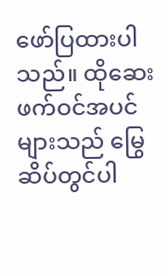ဖော်ပြထားပါသည်။ ထိုဆေးဖက်ဝင်အပင်များသည် မြွေဆိပ်တွင်ပါ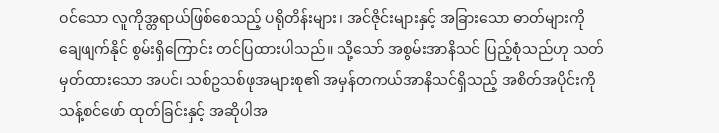ဝင်သော လူကိုအ္တရာယ်ဖြစ်စေသည့် ပရိုတိန်းများ၊ အင်ဇိုင်းများနှင့် အခြားသော ဓာတ်များကို ချေဖျက်နိုင် စွမ်းရှိကြောင်း တင်ပြထားပါသည်။ သို့သော် အစွမ်းအာနိသင် ပြည့်စုံသည်ဟု သတ်မှတ်ထားသော အပင်၊ သစ်ဥသစ်ဖုအများစု၏ အမှန်တကယ်အာနိသင်ရှိသည့် အစိတ်အပိုင်းကို သန့်စင်ဖော် ထုတ်ခြင်းနှင့် အဆိုပါအ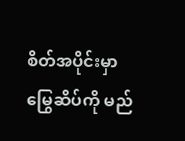စိတ်အပိုင်းမှာ မြွေဆိပ်ကို မည်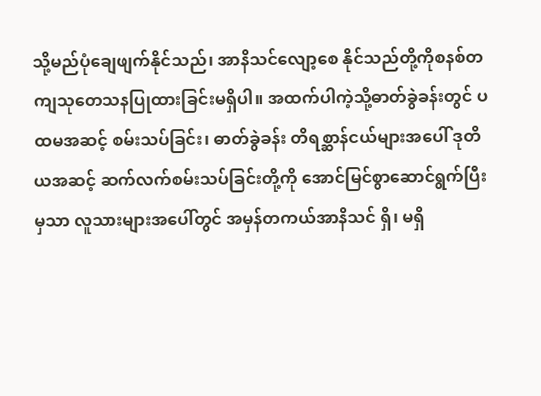သို့မည်ပုံချေဖျက်နိုင်သည်၊ အာနိသင်လျော့စေ နိုင်သည်တို့ကိုစနစ်တကျသုတေသနပြုထားခြင်းမရှိပါ။ အထက်ပါကဲ့သို့ဓာတ်ခွဲခန်းတွင် ပထမအဆင့် စမ်းသပ်ခြင်း၊ ဓာတ်ခွဲခန်း တိရစ္ဆာန်ငယ်များအပေါ် ဒုတိယအဆင့် ဆက်လက်စမ်းသပ်ခြင်းတို့ကို အောင်မြင်စွာဆောင်ရွက်ပြီးမှသာ လူသားများအပေါ်တွင် အမှန်တကယ်အာနိသင် ရှိ၊ မရှိ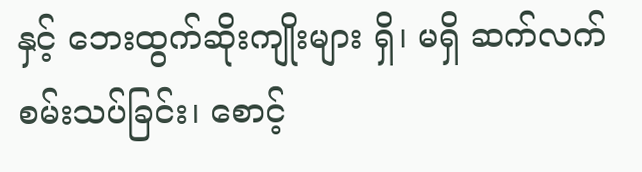နှင့် ဘေးထွက်ဆိုးကျိုးများ ရှိ၊ မရှိ ဆက်လက် စမ်းသပ်ခြင်း၊ စောင့်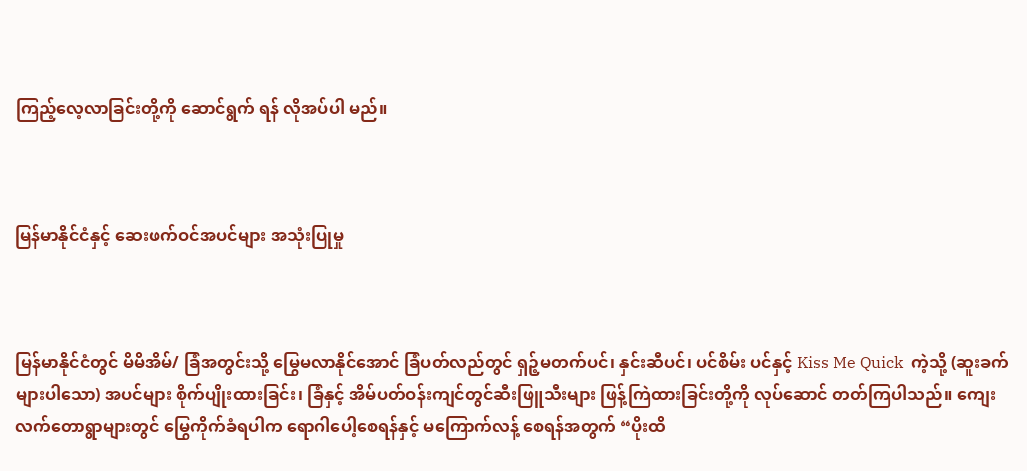ကြည့်လေ့လာခြင်းတို့ကို ဆောင်ရွက် ရန် လိုအပ်ပါ မည်။



မြန်မာနိုင်ငံနှင့် ဆေးဖက်ဝင်အပင်များ အသုံးပြုမှု



မြန်မာနိုင်ငံတွင် မိမိအိမ်/ ခြံအတွင်းသို့ မြွေမလာနိုင်အောင် ခြံပတ်လည်တွင် ရှဉ့်မတက်ပင်၊ နှင်းဆီပင်၊ ပင်စိမ်း ပင်နှင့် Kiss Me Quick  ကဲ့သို့ (ဆူးခက်များပါသော) အပင်များ စိုက်ပျိုးထားခြင်း၊ ခြံနှင့် အိမ်ပတ်ဝန်းကျင်တွင်ဆီးဖြူသီးများ ဖြန့်ကြဲထားခြင်းတို့ကို လုပ်ဆောင် တတ်ကြပါသည်။ ကျေးလက်တောရွာများတွင် မြွေကိုက်ခံရပါက ရောဂါပေါ့စေရန်နှင့် မကြောက်လန့် စေရန်အတွက် “ပိုးထိ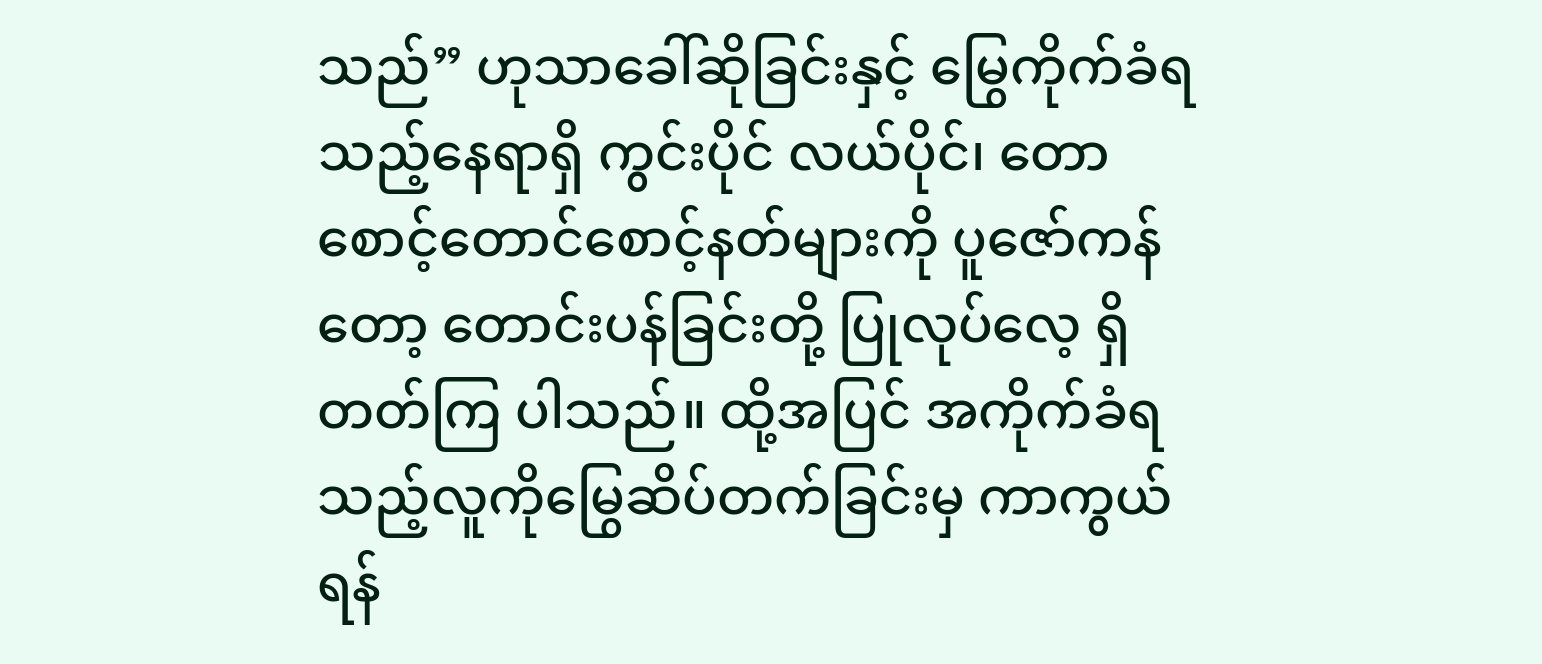သည်” ဟုသာခေါ်ဆိုခြင်းနှင့် မြွေကိုက်ခံရသည့်နေရာရှိ ကွင်းပိုင် လယ်ပိုင်၊ တောစောင့်တောင်စောင့်နတ်များကို ပူဇော်ကန်တော့ တောင်းပန်ခြင်းတို့ ပြုလုပ်လေ့ ရှိတတ်ကြ ပါသည်။ ထို့အပြင် အကိုက်ခံရသည့်လူကိုမြွေဆိပ်တက်ခြင်းမှ ကာကွယ်ရန်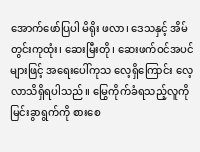အောက်ဖော်ပြပါ မိရိုး ဖလာ၊ ဒေသနှင့် အိမ်တွင်းကုထုံး၊ ဆေးမြီးတို၊ ဆေးဖက်ဝင်အပင်များဖြင့် အရေးပေါ်ကုသ လေ့ရှိကြောင်း လေ့လာသိရှိရပါသည်။ မြွေကိုက်ခံရသည့်လူကို မြင်းခွာရွက်ကို စားစေ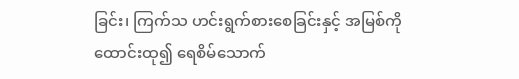ခြင်း၊ ကြက်သ ဟင်းရွက်စားစေခြင်းနှင့် အမြစ်ကို ထောင်းထု၍ ရေစိမ်သောက်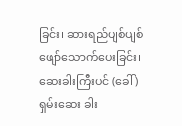ခြင်း၊ ဆားရည်ပျစ်ပျစ် ဖျော်သောက်ပေးခြင်း၊ ဆေးခါးကြီးပင် (ခေါ် ) ရှမ်းဆေး ခါး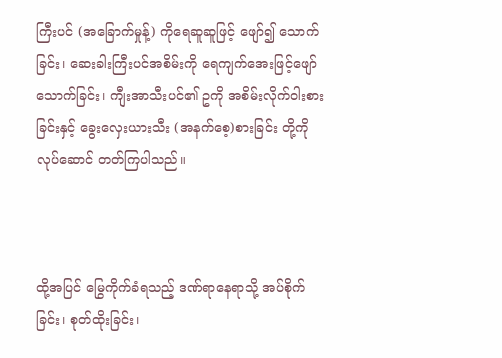ကြီးပင် (အခြောက်မှုန့်) ကိုရေဆူဆူဖြင့် ဖျော်၍ သောက်ခြင်း၊ ဆေးခါးကြီးပင်အစိမ်းကို ရေကျက်အေးဖြင့်ဖျော်သောက်ခြင်း၊ ကျီးအာသီးပင်၏ ဥကို အစိမ်းလိုက်ဝါးစားခြင်းနှင့် ခွေးလှေးယားသီး (အနက်စေ့)စားခြင်း တို့ကို လုပ်ဆောင် တတ်ကြပါသည်။



ထို့အပြင် မြွေကိုက်ခံရသည့် ဒဏ်ရာနေရာသို့ အပ်စိုက်ခြင်း၊ စုတ်ထိုးခြင်း၊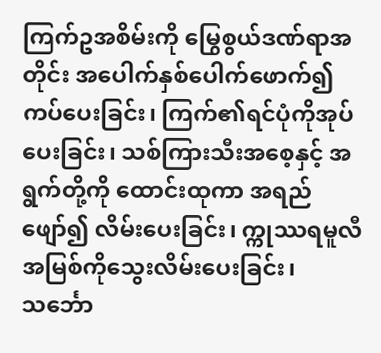ကြက်ဥအစိမ်းကို မြွေစွယ်ဒဏ်ရာအတိုင်း အပေါက်နှစ်ပေါက်ဖောက်၍ ကပ်ပေးခြင်း၊ ကြက်၏ရင်ပုံကိုအုပ်ပေးခြင်း၊ သစ်ကြားသီးအစေ့နှင့် အရွက်တို့ကို ထောင်းထုကာ အရည်ဖျော်၍ လိမ်းပေးခြင်း၊ က္ကုဿရမူလီအမြစ်ကိုသွေးလိမ်းပေးခြင်း၊ သင်္ဘော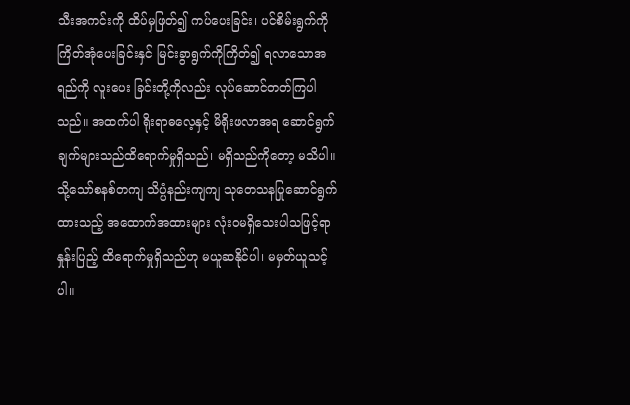သီးအကင်းကို ထိပ်မှဖြတ်၍ ကပ်ပေးခြင်း၊ ပင်စိမ်းရွက်ကို ကြိတ်အုံပေးခြင်းနှင် မြင်းခွာရွက်ကိုကြိတ်၍ ရလာသောအရည်ကို လူးပေး ခြင်းတို့ကိုလည်း လုပ်ဆောင်တတ်ကြပါသည်။ အထက်ပါ ရိုးရာဓလေ့နှင့် မိရိုးဖလာအရ ဆောင်ရွက်ချက်များသည်ထိရောက်မှုရှိသည်၊ မရှိသည်ကိုတော့ မသိပါ။ သို့သော်စနစ်တကျ သိပ္ပံနည်းကျကျ သုတေသနပြုဆောင်ရွက်ထားသည့် အထောက်အထားများ လုံးဝမရှိသေးပါသဖြင့်ရာ နှုန်းပြည့် ထိရောက်မှုရှိသည်ဟု မယူဆနိုင်ပါ၊ မမှတ်ယူသင့်ပါ။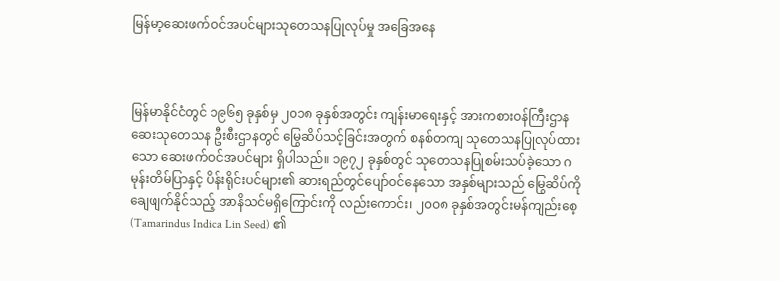မြန်မာ့ဆေးဖက်ဝင်အပင်များသုတေသနပြုလုပ်မှု အခြေအနေ



မြန်မာနိုင်ငံတွင် ၁၉၆၅ ခုနှစ်မှ ၂၀၁၈ ခုနှစ်အတွင်း ကျန်းမာရေးနှင့် အားကစားဝန်ကြီးဌာန ဆေးသုတေသန ဦးစီးဌာနတွင် မြွေဆိပ်သင့်ခြင်းအတွက် စနစ်တကျ သုတေသနပြုလုပ်ထားသော ဆေးဖက်ဝင်အပင်များ ရှိပါသည်။ ၁၉၇၂ ခုနှစ်တွင် သုတေသနပြုစမ်းသပ်ခဲ့သော ဂမုန်းတိမ်ပြာနှင့် ပိန်းရိုင်းပင်များ၏ ဆားရည်တွင်ပျော်ဝင်နေသော အနှစ်များသည် မြွေဆိပ်ကို ချေဖျက်နိုင်သည့် အာနိသင်မရှိကြောင်းကို လည်းကောင်း၊ ၂၀ဝ၈ ခုနှစ်အတွင်းမန်ကျည်းစေ့(Tamarindus Indica Lin Seed) ၏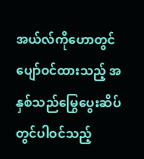အယ်လ်ကိုဟောတွင် ပျော်ဝင်ထားသည့် အနှစ်သည်မြွေပွေးဆိပ်တွင်ပါဝင်သည့်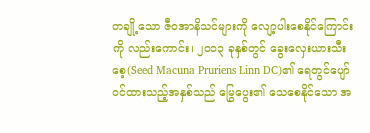တချို့သော ဇီဝအာနိသင်များကို လျော့ပါးစေနိုင်ကြောင်းကို လည်းကောင်း၊ ၂၀၁၃ ခုနှစ်တွင် ခွေးလှေးယားသီးစေ့(Seed Macuna Pruriens Linn DC)၏ ရေတွင်ပျော်ဝင်ထားသည့်အနှစ်သည် မြွေပွေး၏ သေစေနိုင်သော အ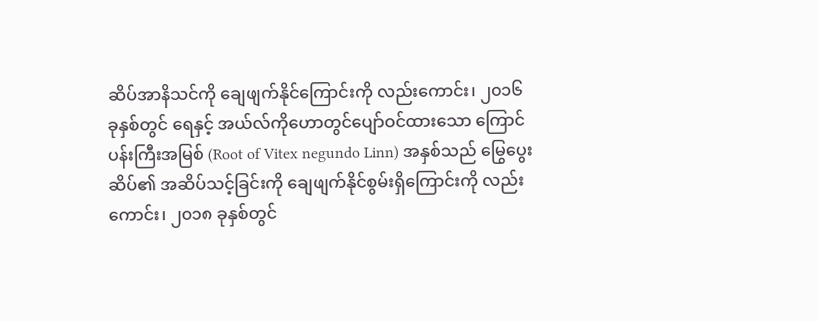ဆိပ်အာနိသင်ကို ချေဖျက်နိုင်ကြောင်းကို လည်းကောင်း၊ ၂၀၁၆ ခုနှစ်တွင် ရေနှင့် အယ်လ်ကိုဟောတွင်ပျော်ဝင်ထားသော ကြောင်ပန်းကြီးအမြစ် (Root of Vitex negundo Linn) အနှစ်သည် မြွေပွေးဆိပ်၏ အဆိပ်သင့်ခြင်းကို ချေဖျက်နိုင်စွမ်းရှိကြောင်းကို လည်းကောင်း၊ ၂၀၁၈ ခုနှစ်တွင်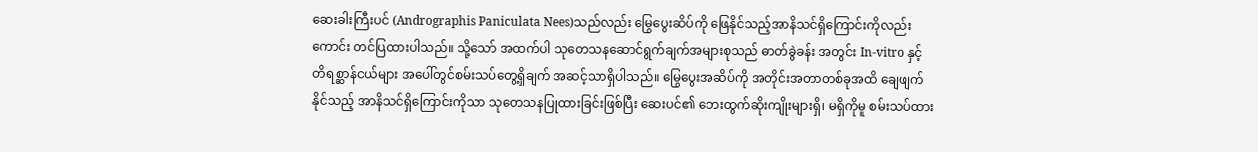ဆေးခါးကြီးပင် (Andrographis Paniculata Nees)သည်လည်း မြွေပွေးဆိပ်ကို ဖြေနိုင်သည့်အာနိသင်ရှိကြောင်းကိုလည်းကောင်း တင်ပြထားပါသည်။ သို့သော် အထက်ပါ သုတေသနဆောင်ရွက်ချက်အများစုသည် ဓာတ်ခွဲခန်း အတွင်း In-vitro နှင့် တိရစ္ဆာန်ငယ်များ အပေါ်တွင်စမ်းသပ်တွေ့ရှိချက် အဆင့်သာရှိပါသည်။ မြွေပွေးအဆိပ်ကို အတိုင်းအတာတစ်ခုအထိ ချေဖျက်နိုင်သည့် အာနိသင်ရှိကြောင်းကိုသာ သုတေသနပြုထားခြင်းဖြစ်ပြီး ဆေးပင်၏ ဘေးထွက်ဆိုးကျိုးများရှိ၊ မရှိကိုမူ စမ်းသပ်ထား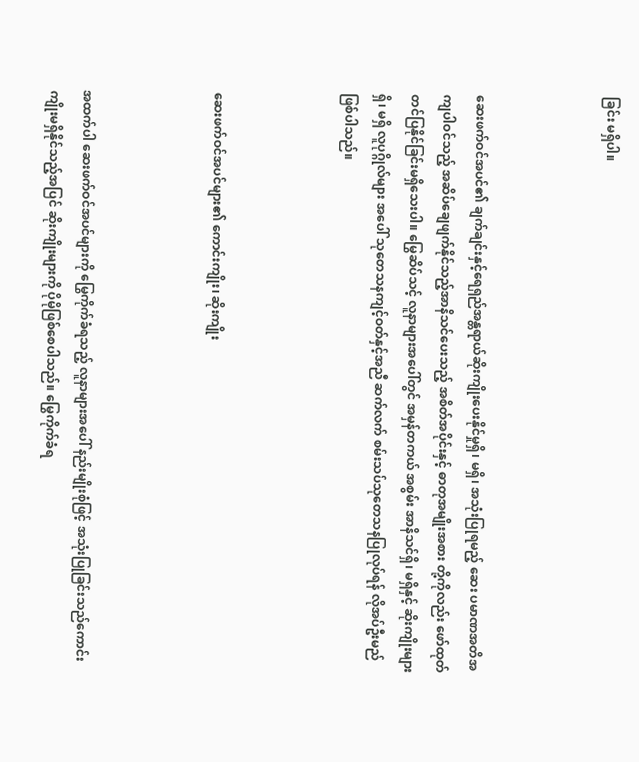ခြင်း မရှိပါ။



ဆေးဖက်ဝင်အပင်၏ ချက်ချင်းနှင့်ရေရှည်အန္တရာယ်ဆိုးကျိုးပေးနိုင်မှုရှိ၊ မရှိ၊ အသုံးပြုရမည့် ဆေး ပမာဏအတိအကျပါဝင်သည့် အဆိပ်ချေဖျက်နိုင်သည့်အာနိသင်ပေးသည့် အစိတ်အပိုင်းနှင့် ဓာတုအမျိုးအစား တို့ကိုလည်း ဖော်ထုတ်တင်ပြနိုင်ခြင်းမရှိသေးပါ။ မြွေဆိပ်သင့် လူနာများအပေါ်တွင် အမှန်တကယ် အစွမ်း အာနိသင်ရှိ၊ မရှိနှင့် ဆိုးကျိုးများရှိ၊ မရှိ လူပုဂ္ဂိုလ်များ အပေါ် သုတေသနကျင့်ဝတ်နှင့်အညီ ဆက်လက် စမ်းသပ်သုတေသနပြုလုပ်ရန် လိုအပ်ဦးမည် ဖြစ်ပါသည်။



ဆေးဖက်ဝင်အပင်များ၏ ကောင်းကျိုး၊ ဆိုးကျိုး



အထက်ပါ ဆေးဖက်ဝင်အပင်များကို မြွေကိုက်ခံရသည့် လူနာများအပေါ် နည်းမျိုးစုံဖြင့် အသုံးပြုခြင်းသည်ကောင်းကျိုးမရှိနိုင်သည့်အပြင် ဆိုးကျိုးများကို ပိုမိုဖြစ်စေပါသည်။ မြွေကိုက်ခံရ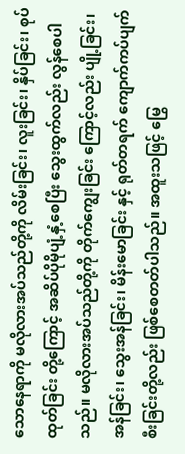သောနေရာကို မလိုလားအပ်သည်တို့ကို လိမ်းခြင်း၊ လူးခြင်း၊ နှိပ်ခြင်း၊ စုပ်ထုတ်ခြင်း တို့ကြောင့် အဆိပ်ပိုမိုပျံ့နှံ့စေပြီး သွေးထွက်လည်း လွန်စေပါသည်။ မလိုလားအပ်သည်တို့ကို တိုက်ကျွေးခြင်း ကြောင့်လည်း ပျို့ခြင်း၊ အန်ခြင်း၊ သွေးအန်ခြင်း၊ မိန်းမောခြင်း နှင့် ရုတ်တရက် ကျောက်ကပ်ပျက်စီးခြင်းတို့လည်း ဖြစ်စေတတ်ပါသည်။ အထူးသဖြင့် မြွေ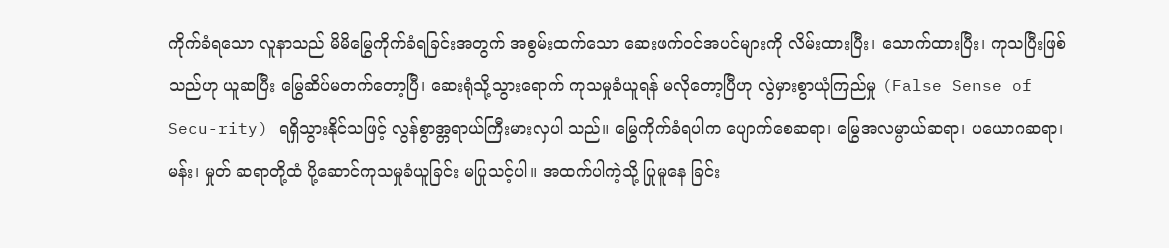ကိုက်ခံရသော လူနာသည် မိမိမြွေကိုက်ခံရခြင်းအတွက် အစွမ်းထက်သော ဆေးဖက်ဝင်အပင်များကို လိမ်းထားပြီး၊ သောက်ထားပြီး၊ ကုသပြီးဖြစ်သည်ဟု ယူဆပြီး မြွေဆိပ်မတက်တော့ပြီ၊ ဆေးရုံသို့သွားရောက် ကုသမှုခံယူရန် မလိုတော့ပြီဟု လွဲမှားစွာယုံကြည်မှု (False Sense of Secu-rity) ရရှိသွားနိုင်သဖြင့် လွန်စွာအ္တရာယ်ကြီးမားလှပါ သည်။ မြွေကိုက်ခံရပါက ပျောက်စေဆရာ၊ မြွေအလမ္ပာယ်ဆရာ၊ ပယောဂဆရာ၊ မန်း၊ မှုတ် ဆရာတို့ထံ ပို့ဆောင်ကုသမှုခံယူခြင်း မပြုသင့်ပါ။ အထက်ပါကဲ့သို့ ပြုမူနေ ခြင်း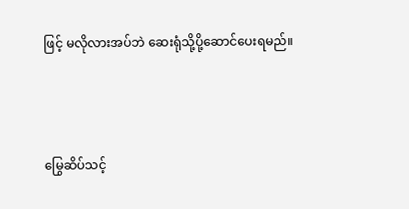ဖြင့် မလိုလားအပ်ဘဲ ဆေးရုံသို့ပို့ဆောင်ပေးရမည်။



မြွေဆိပ်သင့်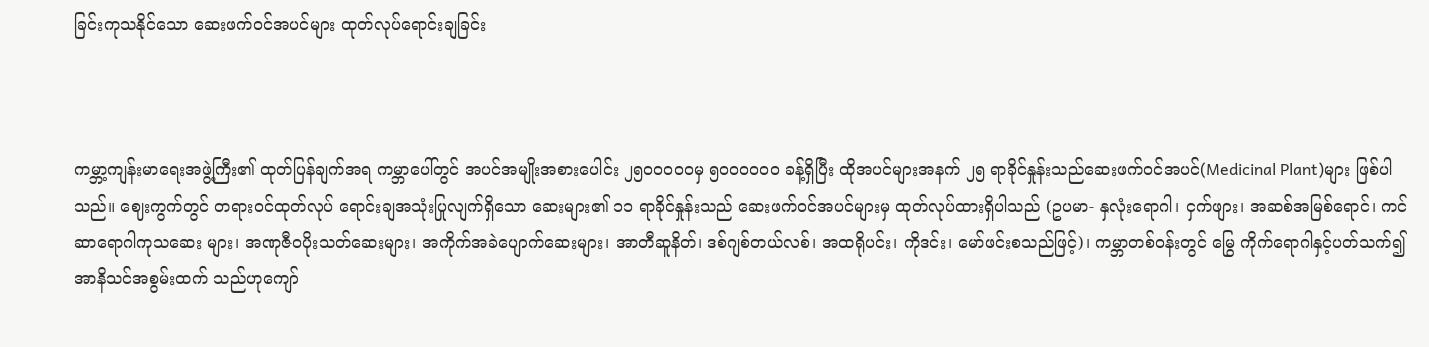ခြင်းကုသနိုင်သော ဆေးဖက်ဝင်အပင်များ ထုတ်လုပ်ရောင်းချခြင်း



ကမ္ဘာ့ကျန်းမာရေးအဖွဲ့ကြီး၏ ထုတ်ပြန်ချက်အရ ကမ္ဘာပေါ်တွင် အပင်အမျိုးအစားပေါင်း ၂၅၀ဝ၀ဝ၀မှ ၅၀ဝ၀ဝ၀ဝ ခန့်ရှိပြီး ထိုအပင်များအနက် ၂၅ ရာခိုင်နှုန်းသည်ဆေးဖက်ဝင်အပင်(Medicinal Plant)များ ဖြစ်ပါသည်။ ဈေးကွက်တွင် တရားဝင်ထုတ်လုပ် ရောင်းချအသုံးပြုလျက်ရှိသော ဆေးများ၏ ၁၁ ရာခိုင်နှုန်းသည် ဆေးဖက်ဝင်အပင်များမှ ထုတ်လုပ်ထားရှိပါသည် (ဥပမာ- နှလုံးရောဂါ၊ ငှက်ဖျား၊ အဆစ်အမြစ်ရောင်၊ ကင်ဆာရောဂါကုသဆေး များ၊ အဏုဇီဝပိုးသတ်ဆေးများ၊ အကိုက်အခဲပျောက်ဆေးများ၊ အာတီဆူနိတ်၊ ဒစ်ဂျစ်တယ်လစ်၊ အထရိုပင်း၊ ကိုဒင်း၊ မော်ဖင်းစသည်ဖြင့်)၊ ကမ္ဘာတစ်ဝန်းတွင် မြွေ ကိုက်ရောဂါနှင့်ပတ်သက်၍ အာနိသင်အစွမ်းထက် သည်ဟုကျော်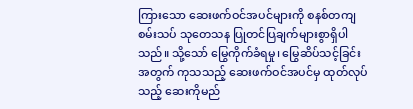ကြားသော ဆေးဖက်ဝင်အပင်များကို စနစ်တကျ စမ်းသပ် သုတေသန ပြုတင်ပြချက်များစွာရှိပါသည်။ သို့သော် မြွေကိုက်ခံရမှု၊ မြွေဆိပ်သင့်ခြင်းအတွက် ကုသသည့် ဆေးဖက်ဝင်အပင်မှ ထုတ်လုပ်သည့် ဆေးကိုမည်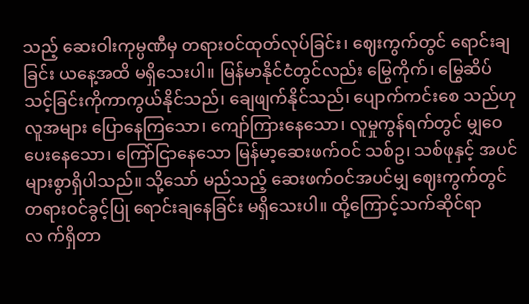သည့် ဆေးဝါးကုမ္ပဏီမှ တရားဝင်ထုတ်လုပ်ခြင်း၊ ဈေးကွက်တွင် ရောင်းချခြင်း ယနေ့အထိ မရှိသေးပါ။ မြန်မာနိုင်ငံတွင်လည်း မြွေကိုက်၊ မြွေဆိပ်သင့်ခြင်းကိုကာကွယ်နိုင်သည်၊ ချေဖျက်နိုင်သည်၊ ပျောက်ကင်းစေ သည်ဟု လူအများ ပြောနေကြသော၊ ကျော်ကြားနေသော၊ လူမှုကွန်ရက်တွင် မျှဝေပေးနေသော၊ ကြော်ငြာနေသော မြန်မာ့ဆေးဖက်ဝင် သစ်ဥ၊ သစ်ဖုနှင့် အပင်များစွာရှိပါသည်။ သို့သော် မည်သည့် ဆေးဖက်ဝင်အပင်မျှ ဈေးကွက်တွင်တရားဝင်ခွင့်ပြု ရောင်းချနေခြင်း မရှိသေးပါ။ ထို့ကြောင့်သက်ဆိုင်ရာ လ က်ရှိတာ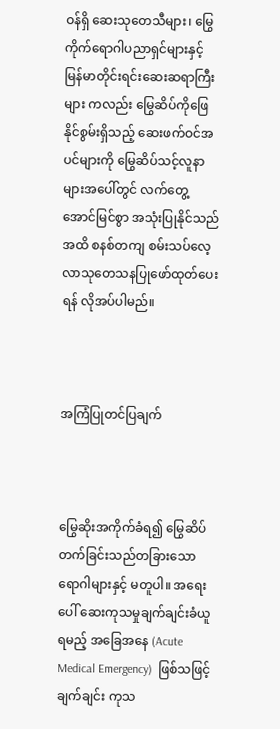ဝန်ရှိ ဆေးသုတေသီများ၊ မြွေကိုက်ရောဂါပညာရှင်များနှင့် မြန်မာတိုင်းရင်းဆေးဆရာကြီးများ ကလည်း မြွေဆိပ်ကိုဖြေနိုင်စွမ်းရှိသည့် ဆေးဖက်ဝင်အပင်များကို မြွေဆိပ်သင့်လူနာများအပေါ်တွင် လက်တွေ့ အောင်မြင်စွာ အသုံးပြုနိုင်သည်အထိ စနစ်တကျ စမ်းသပ်လေ့လာသုတေသနပြုဖော်ထုတ်ပေးရန် လိုအပ်ပါမည်။



အကြံပြုတင်ပြချက်



မြွေဆိုးအကိုက်ခံရ၍ မြွေဆိပ်တက်ခြင်းသည်တခြားသော ရောဂါများနှင့် မတူပါ။ အရေးပေါ် ဆေးကုသမှုချက်ချင်းခံယူရမည့် အခြေအနေ (Acute Medical Emergency)  ဖြစ်သဖြင့် ချက်ချင်း ကုသ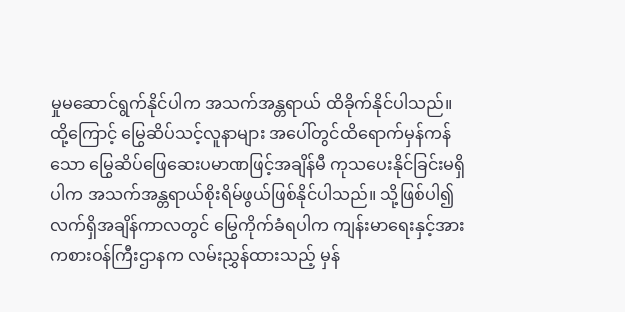မှုမဆောင်ရွက်နိုင်ပါက အသက်အန္တရာယ် ထိခိုက်နိုင်ပါသည်။ ထို့ကြောင့် မြွေဆိပ်သင့်လူနာများ အပေါ်တွင်ထိရောက်မှန်ကန်သော မြွေဆိပ်ဖြေဆေးပမာဏဖြင့်အချိန်မီ ကုသပေးနိုင်ခြင်းမရှိပါက အသက်အန္တရာယ်စိုးရိမ်ဖွယ်ဖြစ်နိုင်ပါသည်။ သို့ဖြစ်ပါ၍ လက်ရှိအချိန်ကာလတွင် မြွေကိုက်ခံရပါက ကျန်းမာရေးနှင့်အားကစားဝန်ကြီးဌာနက လမ်းညွှန်ထားသည့် မှန်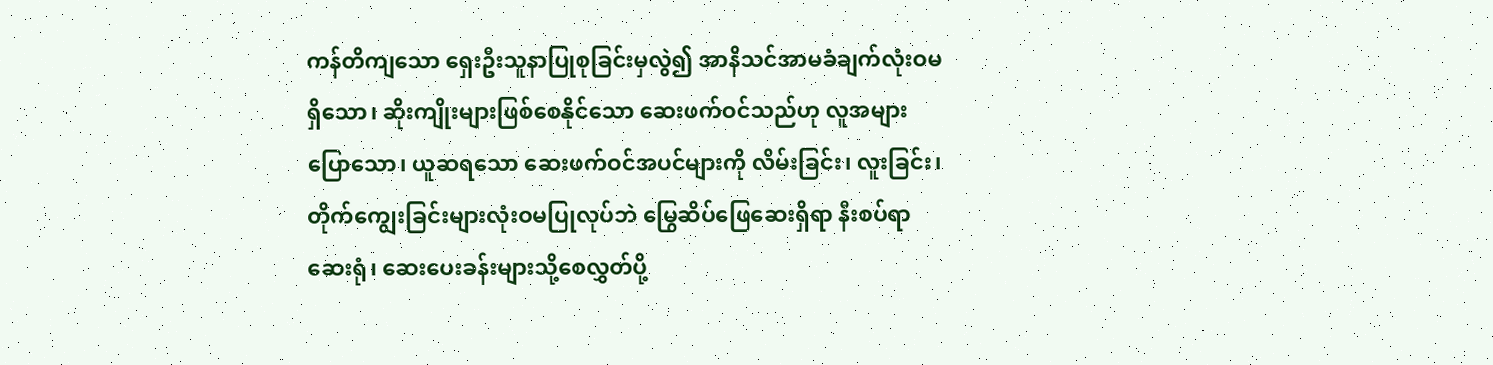ကန်တိကျသော ရှေးဦးသူနာပြုစုခြင်းမှလွဲ၍ အာနိသင်အာမခံချက်လုံးဝမရှိသော၊ ဆိုးကျိုးများဖြစ်စေနိုင်သော ဆေးဖက်ဝင်သည်ဟု လူအများပြောသော၊ ယူဆရသော ဆေးဖက်ဝင်အပင်များကို လိမ်းခြင်း၊ လူးခြင်း၊ တိုက်ကျွေးခြင်းများလုံးဝမပြုလုပ်ဘဲ မြွေဆိပ်ဖြေဆေးရှိရာ နီးစပ်ရာဆေးရုံ၊ ဆေးပေးခန်းများသို့စေလွှတ်ပို့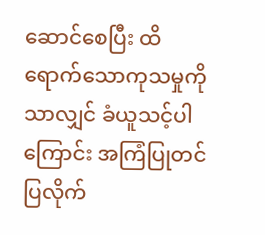ဆောင်စေပြီး ထိရောက်သောကုသမှုကိုသာလျှင် ခံယူသင့်ပါကြောင်း အကြံပြုတင်ပြလိုက်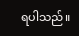ရပါသည်။